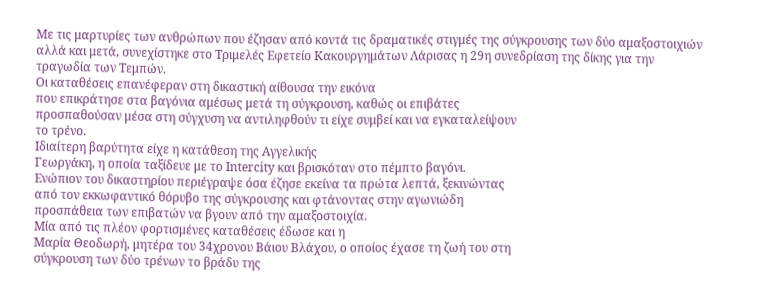Με τις μαρτυρίες των ανθρώπων που έζησαν από κοντά τις δραματικές στιγμές της σύγκρουσης των δύο αμαξοστοιχιών αλλά και μετά, συνεχίστηκε στο Τριμελές Εφετείο Κακουργημάτων Λάρισας η 29η συνεδρίαση της δίκης για την τραγωδία των Τεμπών.
Οι καταθέσεις επανέφεραν στη δικαστική αίθουσα την εικόνα
που επικράτησε στα βαγόνια αμέσως μετά τη σύγκρουση, καθώς οι επιβάτες
προσπαθούσαν μέσα στη σύγχυση να αντιληφθούν τι είχε συμβεί και να εγκαταλείψουν
το τρένο.
Ιδιαίτερη βαρύτητα είχε η κατάθεση της Αγγελικής
Γεωργάκη, η οποία ταξίδευε με το Intercity και βρισκόταν στο πέμπτο βαγόνι.
Ενώπιον του δικαστηρίου περιέγραψε όσα έζησε εκείνα τα πρώτα λεπτά, ξεκινώντας
από τον εκκωφαντικό θόρυβο της σύγκρουσης και φτάνοντας στην αγωνιώδη
προσπάθεια των επιβατών να βγουν από την αμαξοστοιχία.
Μία από τις πλέον φορτισμένες καταθέσεις έδωσε και η
Μαρία Θεοδωρή, μητέρα του 34χρονου Βάιου Βλάχου, ο οποίος έχασε τη ζωή του στη
σύγκρουση των δύο τρένων το βράδυ της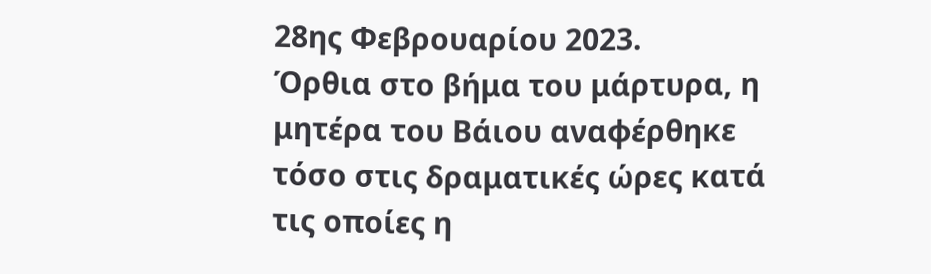28ης Φεβρουαρίου 2023.
Όρθια στο βήμα του μάρτυρα, η μητέρα του Βάιου αναφέρθηκε
τόσο στις δραματικές ώρες κατά τις οποίες η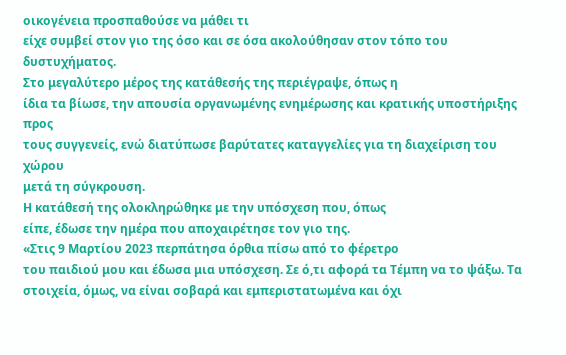οικογένεια προσπαθούσε να μάθει τι
είχε συμβεί στον γιο της όσο και σε όσα ακολούθησαν στον τόπο του δυστυχήματος.
Στο μεγαλύτερο μέρος της κατάθεσής της περιέγραψε, όπως η
ίδια τα βίωσε, την απουσία οργανωμένης ενημέρωσης και κρατικής υποστήριξης προς
τους συγγενείς, ενώ διατύπωσε βαρύτατες καταγγελίες για τη διαχείριση του χώρου
μετά τη σύγκρουση.
Η κατάθεσή της ολοκληρώθηκε με την υπόσχεση που, όπως
είπε, έδωσε την ημέρα που αποχαιρέτησε τον γιο της.
«Στις 9 Μαρτίου 2023 περπάτησα όρθια πίσω από το φέρετρο
του παιδιού μου και έδωσα μια υπόσχεση. Σε ό,τι αφορά τα Τέμπη να το ψάξω. Τα
στοιχεία, όμως, να είναι σοβαρά και εμπεριστατωμένα και όχι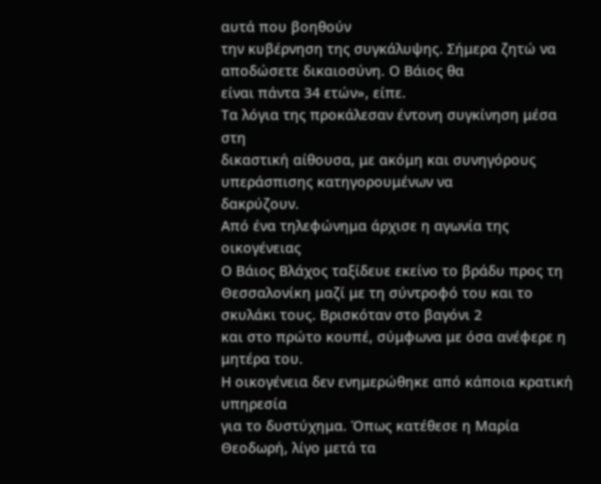αυτά που βοηθούν
την κυβέρνηση της συγκάλυψης. Σήμερα ζητώ να αποδώσετε δικαιοσύνη. Ο Βάιος θα
είναι πάντα 34 ετών», είπε.
Τα λόγια της προκάλεσαν έντονη συγκίνηση μέσα στη
δικαστική αίθουσα, με ακόμη και συνηγόρους υπεράσπισης κατηγορουμένων να
δακρύζουν.
Από ένα τηλεφώνημα άρχισε η αγωνία της οικογένειας
Ο Βάιος Βλάχος ταξίδευε εκείνο το βράδυ προς τη
Θεσσαλονίκη μαζί με τη σύντροφό του και το σκυλάκι τους. Βρισκόταν στο βαγόνι 2
και στο πρώτο κουπέ, σύμφωνα με όσα ανέφερε η μητέρα του.
Η οικογένεια δεν ενημερώθηκε από κάποια κρατική υπηρεσία
για το δυστύχημα. Όπως κατέθεσε η Μαρία Θεοδωρή, λίγο μετά τα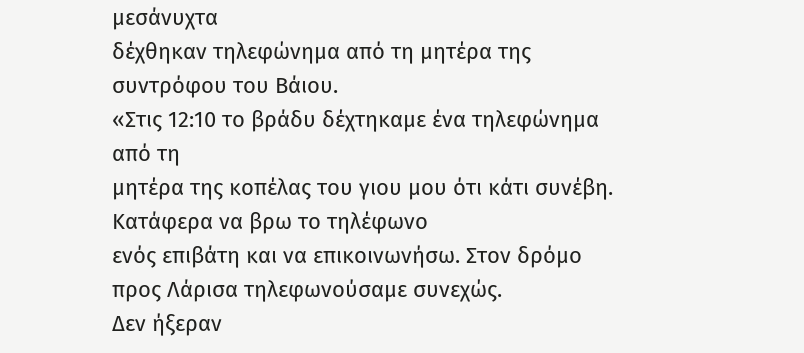μεσάνυχτα
δέχθηκαν τηλεφώνημα από τη μητέρα της συντρόφου του Βάιου.
«Στις 12:10 το βράδυ δέχτηκαμε ένα τηλεφώνημα από τη
μητέρα της κοπέλας του γιου μου ότι κάτι συνέβη. Κατάφερα να βρω το τηλέφωνο
ενός επιβάτη και να επικοινωνήσω. Στον δρόμο προς Λάρισα τηλεφωνούσαμε συνεχώς.
Δεν ήξεραν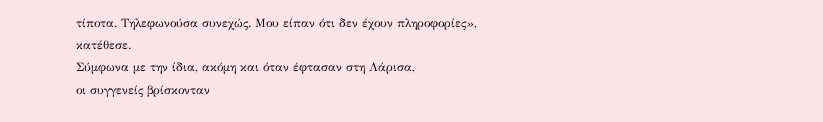τίποτα. Τηλεφωνούσα συνεχώς. Μου είπαν ότι δεν έχουν πληροφορίες»,
κατέθεσε.
Σύμφωνα με την ίδια, ακόμη και όταν έφτασαν στη Λάρισα,
οι συγγενείς βρίσκονταν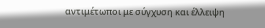αντιμέτωποι με σύγχυση και έλλειψη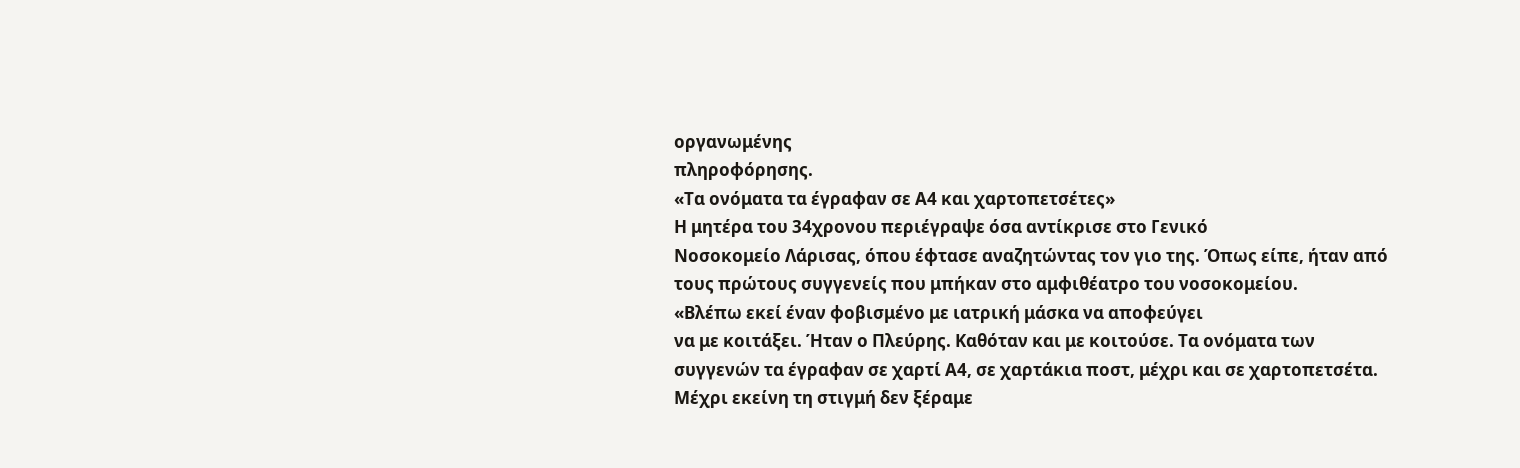οργανωμένης
πληροφόρησης.
«Τα ονόματα τα έγραφαν σε Α4 και χαρτοπετσέτες»
Η μητέρα του 34χρονου περιέγραψε όσα αντίκρισε στο Γενικό
Νοσοκομείο Λάρισας, όπου έφτασε αναζητώντας τον γιο της. Όπως είπε, ήταν από
τους πρώτους συγγενείς που μπήκαν στο αμφιθέατρο του νοσοκομείου.
«Βλέπω εκεί έναν φοβισμένο με ιατρική μάσκα να αποφεύγει
να με κοιτάξει. Ήταν ο Πλεύρης. Καθόταν και με κοιτούσε. Τα ονόματα των
συγγενών τα έγραφαν σε χαρτί Α4, σε χαρτάκια ποστ, μέχρι και σε χαρτοπετσέτα.
Μέχρι εκείνη τη στιγμή δεν ξέραμε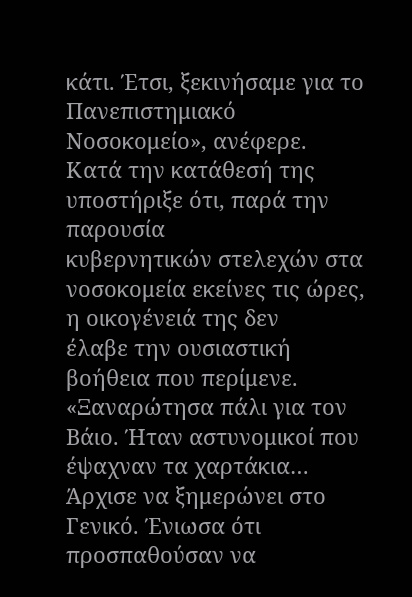κάτι. Έτσι, ξεκινήσαμε για το Πανεπιστημιακό
Νοσοκομείο», ανέφερε.
Κατά την κατάθεσή της υποστήριξε ότι, παρά την παρουσία
κυβερνητικών στελεχών στα νοσοκομεία εκείνες τις ώρες, η οικογένειά της δεν
έλαβε την ουσιαστική βοήθεια που περίμενε.
«Ξαναρώτησα πάλι για τον Βάιο. Ήταν αστυνομικοί που
έψαχναν τα χαρτάκια… Άρχισε να ξημερώνει στο Γενικό. Ένιωσα ότι προσπαθούσαν να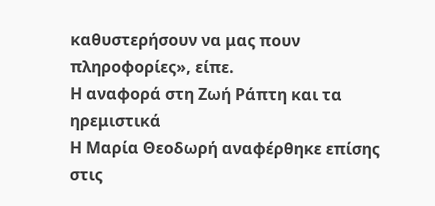καθυστερήσουν να μας πουν πληροφορίες», είπε.
Η αναφορά στη Ζωή Ράπτη και τα ηρεμιστικά
Η Μαρία Θεοδωρή αναφέρθηκε επίσης στις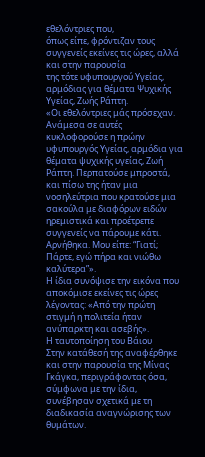εθελόντριες που,
όπως είπε, φρόντιζαν τους συγγενείς εκείνες τις ώρες, αλλά και στην παρουσία
της τότε υφυπουργού Υγείας, αρμόδιας για θέματα Ψυχικής Υγείας, Ζωής Ράπτη.
«Οι εθελόντριες μάς πρόσεχαν. Ανάμεσα σε αυτές
κυκλοφορούσε η πρώην υφυπουργός Υγείας, αρμόδια για θέματα ψυχικής υγείας, Ζωή
Ράπτη. Περπατούσε μπροστά, και πίσω της ήταν μια νοσηλεύτρια που κρατούσε μια
σακούλα με διαφόρων ειδών ηρεμιστικά και προέτρεπε συγγενείς να πάρουμε κάτι.
Αρνήθηκα. Μου είπε: “Γιατί; Πάρτε, εγώ πήρα και νιώθω καλύτερα”».
Η ίδια συνόψισε την εικόνα που αποκόμισε εκείνες τις ώρες
λέγοντας: «Από την πρώτη στιγμή η πολιτεία ήταν ανύπαρκτη και ασεβής».
Η ταυτοποίηση του Βάιου
Στην κατάθεσή της αναφέρθηκε και στην παρουσία της Μίνας
Γκάγκα, περιγράφοντας όσα, σύμφωνα με την ίδια, συνέβησαν σχετικά με τη
διαδικασία αναγνώρισης των θυμάτων.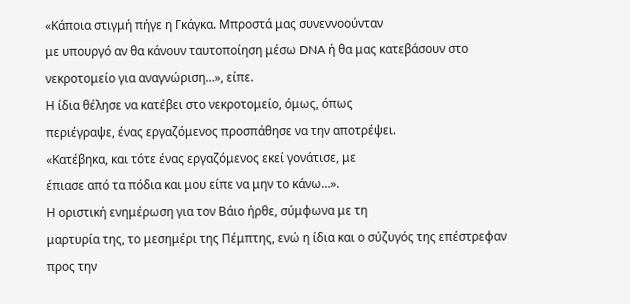«Κάποια στιγμή πήγε η Γκάγκα. Μπροστά μας συνεννοούνταν
με υπουργό αν θα κάνουν ταυτοποίηση μέσω DNA ή θα μας κατεβάσουν στο
νεκροτομείο για αναγνώριση…», είπε.
Η ίδια θέλησε να κατέβει στο νεκροτομείο, όμως, όπως
περιέγραψε, ένας εργαζόμενος προσπάθησε να την αποτρέψει.
«Κατέβηκα, και τότε ένας εργαζόμενος εκεί γονάτισε, με
έπιασε από τα πόδια και μου είπε να μην το κάνω…».
Η οριστική ενημέρωση για τον Βάιο ήρθε, σύμφωνα με τη
μαρτυρία της, το μεσημέρι της Πέμπτης, ενώ η ίδια και ο σύζυγός της επέστρεφαν
προς την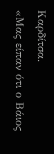Καρδίτσα.
«Μας είπαν ότι ο Βάιος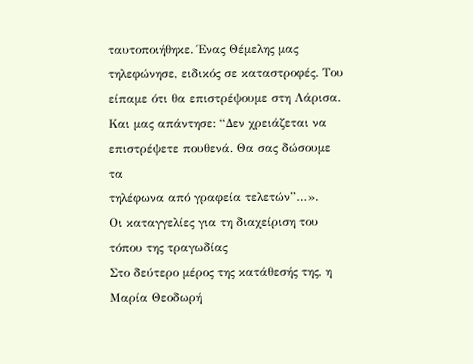ταυτοποιήθηκε. Ένας Θέμελης μας
τηλεφώνησε, ειδικός σε καταστροφές. Του είπαμε ότι θα επιστρέψουμε στη Λάρισα.
Και μας απάντησε: “Δεν χρειάζεται να επιστρέψετε πουθενά. Θα σας δώσουμε τα
τηλέφωνα από γραφεία τελετών”…».
Οι καταγγελίες για τη διαχείριση του τόπου της τραγωδίας
Στο δεύτερο μέρος της κατάθεσής της, η Μαρία Θεοδωρή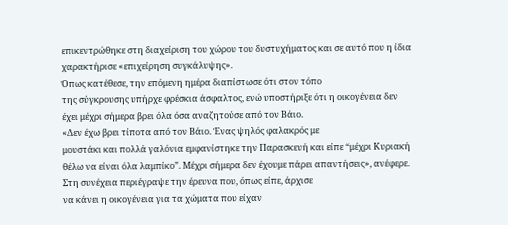επικεντρώθηκε στη διαχείριση του χώρου του δυστυχήματος και σε αυτό που η ίδια
χαρακτήρισε «επιχείρηση συγκάλυψης».
Όπως κατέθεσε, την επόμενη ημέρα διαπίστωσε ότι στον τόπο
της σύγκρουσης υπήρχε φρέσκια άσφαλτος, ενώ υποστήριξε ότι η οικογένεια δεν
έχει μέχρι σήμερα βρει όλα όσα αναζητούσε από τον Βάιο.
«Δεν έχω βρει τίποτα από τον Βάιο. Ένας ψηλός φαλακρός με
μουστάκι και πολλά γαλόνια εμφανίστηκε την Παρασκευή και είπε “μέχρι Κυριακή
θέλω να είναι όλα λαμπίκο”. Μέχρι σήμερα δεν έχουμε πάρει απαντήσεις», ανέφερε.
Στη συνέχεια περιέγραψε την έρευνα που, όπως είπε, άρχισε
να κάνει η οικογένεια για τα χώματα που είχαν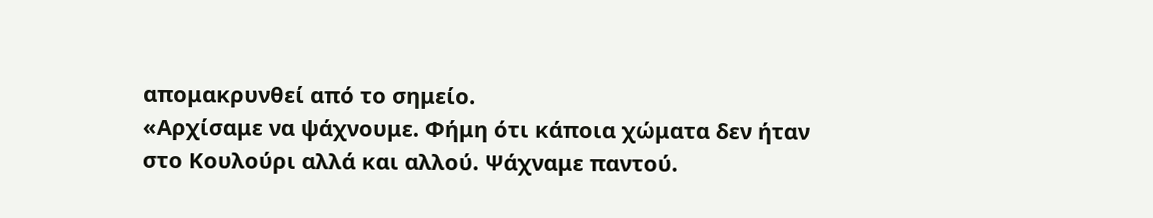απομακρυνθεί από το σημείο.
«Αρχίσαμε να ψάχνουμε. Φήμη ότι κάποια χώματα δεν ήταν
στο Κουλούρι αλλά και αλλού. Ψάχναμε παντού.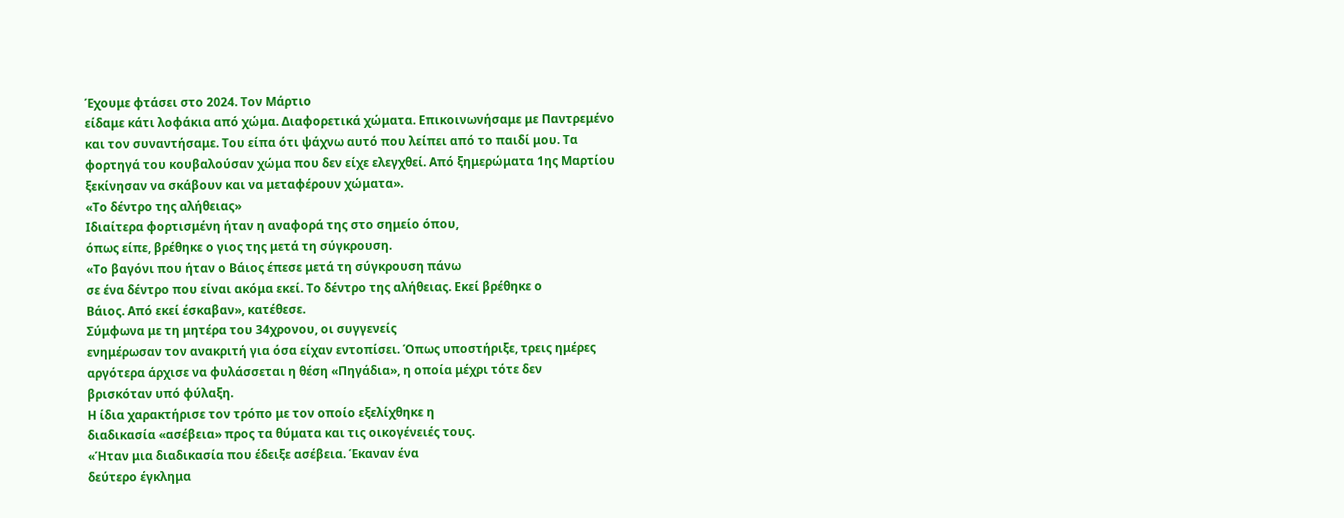Έχουμε φτάσει στο 2024. Τον Μάρτιο
είδαμε κάτι λοφάκια από χώμα. Διαφορετικά χώματα. Επικοινωνήσαμε με Παντρεμένο
και τον συναντήσαμε. Του είπα ότι ψάχνω αυτό που λείπει από το παιδί μου. Τα
φορτηγά του κουβαλούσαν χώμα που δεν είχε ελεγχθεί. Από ξημερώματα 1ης Μαρτίου
ξεκίνησαν να σκάβουν και να μεταφέρουν χώματα».
«Το δέντρο της αλήθειας»
Ιδιαίτερα φορτισμένη ήταν η αναφορά της στο σημείο όπου,
όπως είπε, βρέθηκε ο γιος της μετά τη σύγκρουση.
«Το βαγόνι που ήταν ο Βάιος έπεσε μετά τη σύγκρουση πάνω
σε ένα δέντρο που είναι ακόμα εκεί. Το δέντρο της αλήθειας. Εκεί βρέθηκε ο
Βάιος. Από εκεί έσκαβαν», κατέθεσε.
Σύμφωνα με τη μητέρα του 34χρονου, οι συγγενείς
ενημέρωσαν τον ανακριτή για όσα είχαν εντοπίσει. Όπως υποστήριξε, τρεις ημέρες
αργότερα άρχισε να φυλάσσεται η θέση «Πηγάδια», η οποία μέχρι τότε δεν
βρισκόταν υπό φύλαξη.
Η ίδια χαρακτήρισε τον τρόπο με τον οποίο εξελίχθηκε η
διαδικασία «ασέβεια» προς τα θύματα και τις οικογένειές τους.
«Ήταν μια διαδικασία που έδειξε ασέβεια. Έκαναν ένα
δεύτερο έγκλημα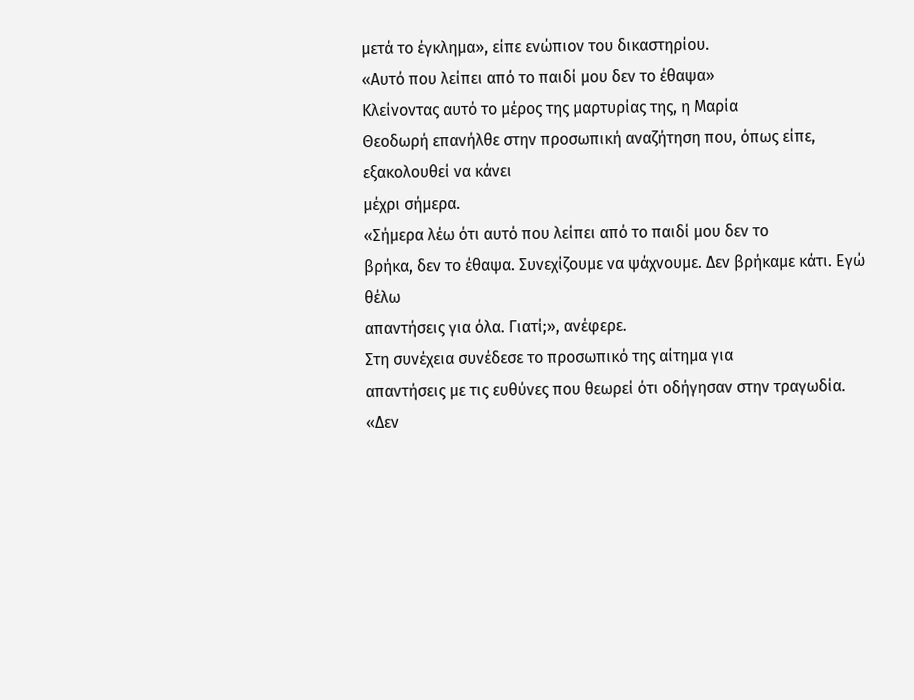μετά το έγκλημα», είπε ενώπιον του δικαστηρίου.
«Αυτό που λείπει από το παιδί μου δεν το έθαψα»
Κλείνοντας αυτό το μέρος της μαρτυρίας της, η Μαρία
Θεοδωρή επανήλθε στην προσωπική αναζήτηση που, όπως είπε, εξακολουθεί να κάνει
μέχρι σήμερα.
«Σήμερα λέω ότι αυτό που λείπει από το παιδί μου δεν το
βρήκα, δεν το έθαψα. Συνεχίζουμε να ψάχνουμε. Δεν βρήκαμε κάτι. Εγώ θέλω
απαντήσεις για όλα. Γιατί;», ανέφερε.
Στη συνέχεια συνέδεσε το προσωπικό της αίτημα για
απαντήσεις με τις ευθύνες που θεωρεί ότι οδήγησαν στην τραγωδία.
«Δεν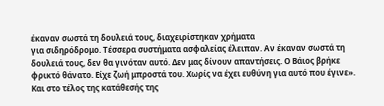έκαναν σωστά τη δουλειά τους, διαχειρίστηκαν χρήματα
για σιδηρόδρομο. Τέσσερα συστήματα ασφαλείας έλειπαν. Αν έκαναν σωστά τη
δουλειά τους, δεν θα γινόταν αυτό. Δεν μας δίνουν απαντήσεις. Ο Βάιος βρήκε
φρικτό θάνατο. Είχε ζωή μπροστά του. Χωρίς να έχει ευθύνη για αυτό που έγινε».
Και στο τέλος της κατάθεσής της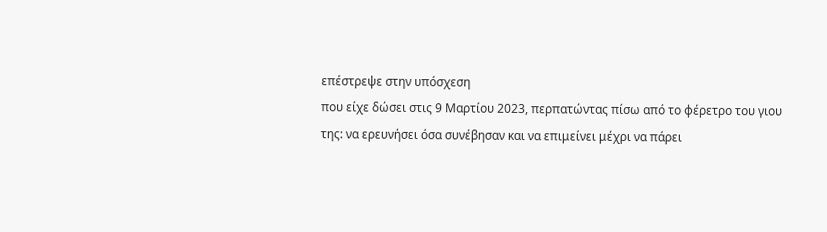επέστρεψε στην υπόσχεση
που είχε δώσει στις 9 Μαρτίου 2023, περπατώντας πίσω από το φέρετρο του γιου
της: να ερευνήσει όσα συνέβησαν και να επιμείνει μέχρι να πάρει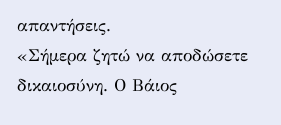απαντήσεις.
«Σήμερα ζητώ να αποδώσετε δικαιοσύνη. Ο Βάιος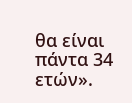θα είναι
πάντα 34 ετών».